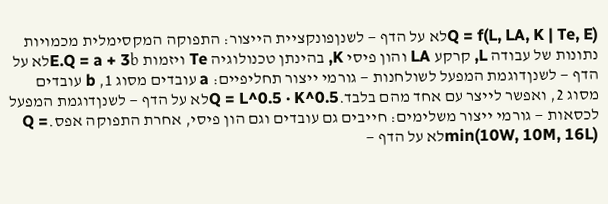Q = f(L, LA, K | Te, E)לא על הדף — לשנןפונקציית הייצור: התפוקה המקסימלית מכמויות נתונות של עבודה L, קרקע LA והון פיסי K, בהינתן טכנולוגיה Te ויזמות E.Q = a + 3bלא על הדף — לשנןדוגמת המפעל לשולחנות — גורמי ייצור תחליפיים: a עובדים מסוג 1, b עובדים מסוג 2, ואפשר לייצר עם אחד מהם בלבד.Q = L^0.5 · K^0.5לא על הדף — לשנןדוגמת המפעל לכסאות — גורמי ייצור משלימים: חייבים גם עובדים וגם הון פיסי, אחרת התפוקה אפס.Q = min(10W, 10M, 16L)לא על הדף —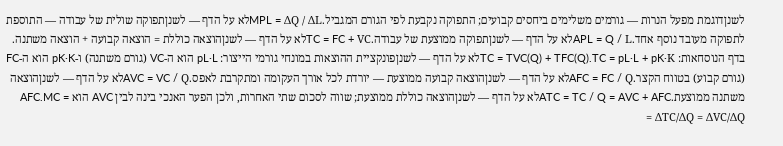לשנןדוגמת מפעל הנרות — גורמים משלימים ביחסים קבועים; התפוקה נקבעת לפי הגורם המגביל.MPL = ΔQ / ΔLלא על הדף — לשנןתפוקה שולית של עבודה — התוספת לתפוקה מעובד נוסף אחד.APL = Q / Lלא על הדף — לשנןתפוקה ממוצעת של עבודה.TC = FC + VCלא על הדף — לשנןהוצאה כוללת = הוצאה קבועה + הוצאה משתנה. בדף הנוסחאות: TC = TVC(Q) + TFC(Q).TC = pL·L + pK·Kלא על הדף — לשנןפונקציית ההוצאות במונחי גורמי הייצור: pL·L הוא ה-VC (גורם משתנה) ו-pK·K הוא ה-FC (גורם קבוע) בטווח הקצר.AFC = FC / Qלא על הדף — לשנןהוצאה קבועה ממוצעת — יורדת לכל אורך העקומה ומתקרבת לאפס.AVC = VC / Qלא על הדף — לשנןהוצאה משתנה ממוצעת.ATC = TC / Q = AVC + AFCלא על הדף — לשנןהוצאה כוללת ממוצעת; שווה לסכום שתי האחרות, ולכן הפער האנכי בינה לבין AVC הוא AFC.MC = ΔTC/ΔQ = ΔVC/ΔQ =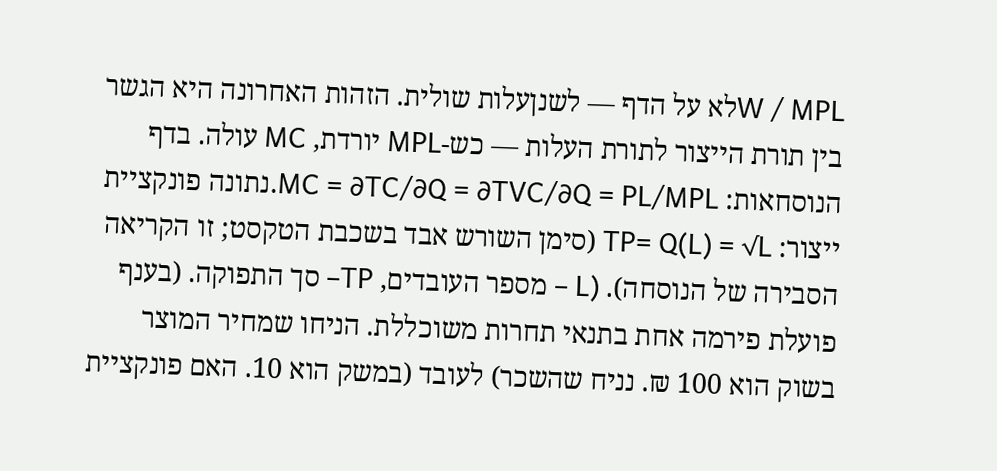W / MPLלא על הדף — לשנןעלות שולית. הזהות האחרונה היא הגשר בין תורת הייצור לתורת העלות — כש-MPL יורדת, MC עולה. בדף הנוסחאות: MC = ∂TC/∂Q = ∂TVC/∂Q = PL/MPL.נתונה פונקציית ייצור: TP= Q(L) = √L (סימן השורש אבד בשכבת הטקסט; זו הקריאה הסבירה של הנוסחה). (L – מספר העובדים, TP– סך התפוקה. (בענף פועלת פירמה אחת בתנאי תחרות משוכללת. הניחו שמחיר המוצר בשוק הוא 100 ₪. נניח שהשכר) לעובד (במשק הוא 10. האם פונקציית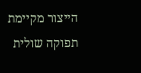הייצור מקיימת תפוקה שולית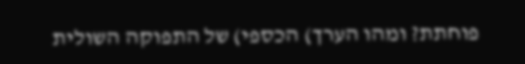פוחתת? ומהו הערך) הכספי) של התפוקה השולית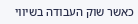כאשר שוק העבודה בשיווי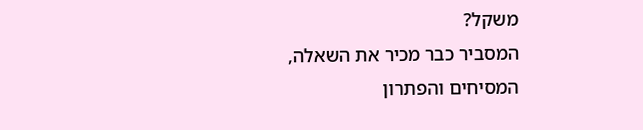משקל?
המסביר כבר מכיר את השאלה, המסיחים והפתרון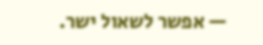— אפשר לשאול ישר.